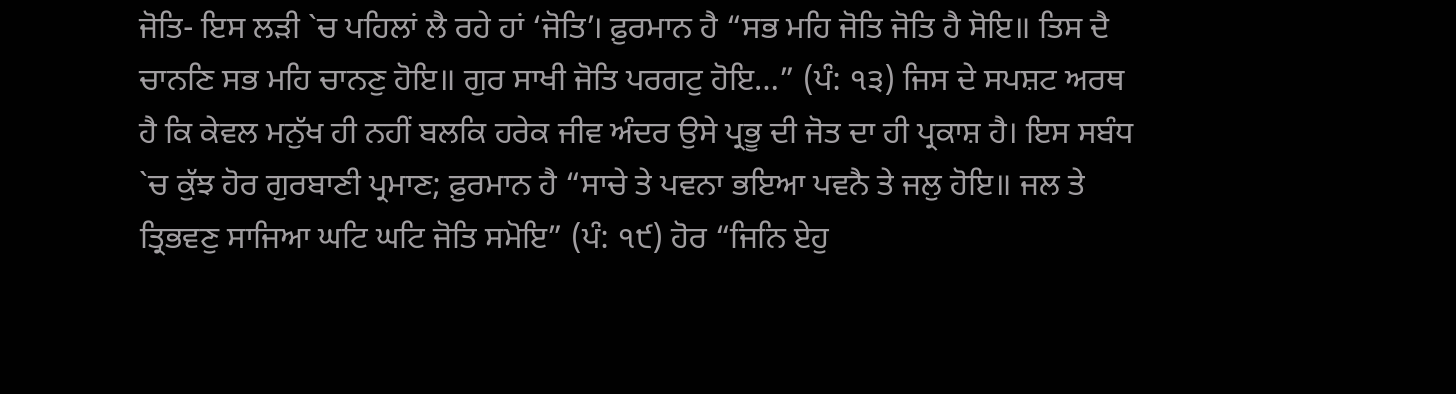ਜੋਤਿ- ਇਸ ਲੜੀ `ਚ ਪਹਿਲਾਂ ਲੈ ਰਹੇ ਹਾਂ ‘ਜੋਤਿ’। ਫ਼ੁਰਮਾਨ ਹੈ “ਸਭ ਮਹਿ ਜੋਤਿ ਜੋਤਿ ਹੈ ਸੋਇ॥ ਤਿਸ ਦੈ ਚਾਨਣਿ ਸਭ ਮਹਿ ਚਾਨਣੁ ਹੋਇ॥ ਗੁਰ ਸਾਖੀ ਜੋਤਿ ਪਰਗਟੁ ਹੋਇ…” (ਪੰ: ੧੩) ਜਿਸ ਦੇ ਸਪਸ਼ਟ ਅਰਥ ਹੈ ਕਿ ਕੇਵਲ ਮਨੁੱਖ ਹੀ ਨਹੀਂ ਬਲਕਿ ਹਰੇਕ ਜੀਵ ਅੰਦਰ ਉਸੇ ਪ੍ਰਭੂ ਦੀ ਜੋਤ ਦਾ ਹੀ ਪ੍ਰਕਾਸ਼ ਹੈ। ਇਸ ਸਬੰਧ `ਚ ਕੁੱਝ ਹੋਰ ਗੁਰਬਾਣੀ ਪ੍ਰਮਾਣ; ਫ਼ੁਰਮਾਨ ਹੈ “ਸਾਚੇ ਤੇ ਪਵਨਾ ਭਇਆ ਪਵਨੈ ਤੇ ਜਲੁ ਹੋਇ॥ ਜਲ ਤੇ ਤ੍ਰਿਭਵਣੁ ਸਾਜਿਆ ਘਟਿ ਘਟਿ ਜੋਤਿ ਸਮੋਇ” (ਪੰ: ੧੯) ਹੋਰ “ਜਿਨਿ ਏਹੁ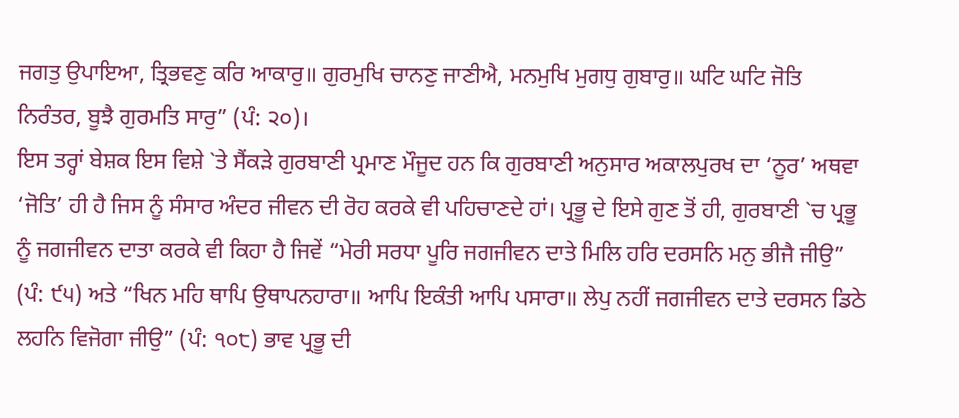ਜਗਤੁ ਉਪਾਇਆ, ਤ੍ਰਿਭਵਣੁ ਕਰਿ ਆਕਾਰੁ॥ ਗੁਰਮੁਖਿ ਚਾਨਣੁ ਜਾਣੀਐ, ਮਨਮੁਖਿ ਮੁਗਧੁ ਗੁਬਾਰੁ॥ ਘਟਿ ਘਟਿ ਜੋਤਿ ਨਿਰੰਤਰ, ਬੂਝੈ ਗੁਰਮਤਿ ਸਾਰੁ” (ਪੰ: ੨੦)।
ਇਸ ਤਰ੍ਹਾਂ ਬੇਸ਼ਕ ਇਸ ਵਿਸ਼ੇ `ਤੇ ਸੈਂਕੜੇ ਗੁਰਬਾਣੀ ਪ੍ਰਮਾਣ ਮੌਜੂਦ ਹਨ ਕਿ ਗੁਰਬਾਣੀ ਅਨੁਸਾਰ ਅਕਾਲਪੁਰਖ ਦਾ ‘ਨੂਰ’ ਅਥਵਾ ‘ਜੋਤਿ’ ਹੀ ਹੈ ਜਿਸ ਨੂੰ ਸੰਸਾਰ ਅੰਦਰ ਜੀਵਨ ਦੀ ਰੋਹ ਕਰਕੇ ਵੀ ਪਹਿਚਾਣਦੇ ਹਾਂ। ਪ੍ਰਭੂ ਦੇ ਇਸੇ ਗੁਣ ਤੋਂ ਹੀ, ਗੁਰਬਾਣੀ `ਚ ਪ੍ਰਭੂ ਨੂੰ ਜਗਜੀਵਨ ਦਾਤਾ ਕਰਕੇ ਵੀ ਕਿਹਾ ਹੈ ਜਿਵੇਂ “ਮੇਰੀ ਸਰਧਾ ਪੂਰਿ ਜਗਜੀਵਨ ਦਾਤੇ ਮਿਲਿ ਹਰਿ ਦਰਸਨਿ ਮਨੁ ਭੀਜੈ ਜੀਉ” (ਪੰ: ੯੫) ਅਤੇ “ਖਿਨ ਮਹਿ ਥਾਪਿ ਉਥਾਪਨਹਾਰਾ॥ ਆਪਿ ਇਕੰਤੀ ਆਪਿ ਪਸਾਰਾ॥ ਲੇਪੁ ਨਹੀਂ ਜਗਜੀਵਨ ਦਾਤੇ ਦਰਸਨ ਡਿਠੇ ਲਹਨਿ ਵਿਜੋਗਾ ਜੀਉ” (ਪੰ: ੧੦੮) ਭਾਵ ਪ੍ਰਭੂ ਦੀ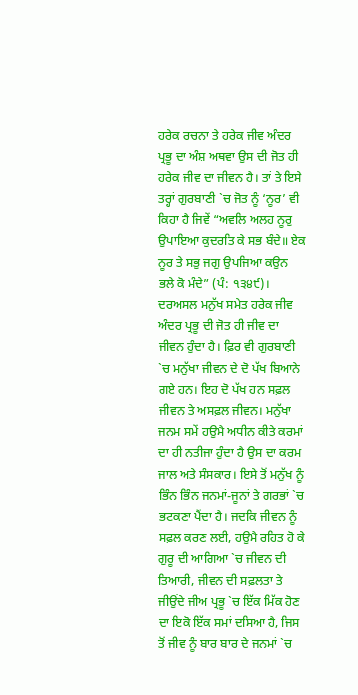ਹਰੇਕ ਰਚਨਾ ਤੇ ਹਰੇਕ ਜੀਵ ਅੰਦਰ ਪ੍ਰਭੂ ਦਾ ਅੰਸ਼ ਅਥਵਾ ਉਸ ਦੀ ਜੋਤ ਹੀ ਹਰੇਕ ਜੀਵ ਦਾ ਜੀਵਨ ਹੈ। ਤਾਂ ਤੇ ਇਸੇ ਤਰ੍ਹਾਂ ਗੁਰਬਾਣੀ `ਚ ਜੋਤ ਨੂੰ ‘ਨੂਰ’ ਵੀ ਕਿਹਾ ਹੈ ਜਿਵੇਂ “ਅਵਲਿ ਅਲਹ ਨੂਰੁ ਉਪਾਇਆ ਕੁਦਰਤਿ ਕੇ ਸਭ ਬੰਦੇ॥ ਏਕ ਨੂਰ ਤੇ ਸਭੁ ਜਗੁ ਉਪਜਿਆ ਕਉਨ ਭਲੇ ਕੋ ਮੰਦੇ” (ਪੰ: ੧੩੪੯)।
ਦਰਅਸਲ ਮਨੁੱਖ ਸਮੇਤ ਹਰੇਕ ਜੀਵ ਅੰਦਰ ਪ੍ਰਭੂ ਦੀ ਜੋਤ ਹੀ ਜੀਵ ਦਾ ਜੀਵਨ ਹੁੰਦਾ ਹੈ। ਫ਼ਿਰ ਵੀ ਗੁਰਬਾਣੀ `ਚ ਮਨੁੱਖਾ ਜੀਵਨ ਦੇ ਦੋ ਪੱਖ ਬਿਆਨੇ ਗਏ ਹਨ। ਇਹ ਦੋ ਪੱਖ ਹਨ ਸਫ਼ਲ ਜੀਵਨ ਤੇ ਅਸਫ਼ਲ ਜੀਵਨ। ਮਨੁੱਖਾ ਜਨਮ ਸਮੇਂ ਹਉਮੈ ਅਧੀਨ ਕੀਤੇ ਕਰਮਾਂ ਦਾ ਹੀ ਨਤੀਜਾ ਹੁੰਦਾ ਹੈ ਉਸ ਦਾ ਕਰਮ ਜਾਲ ਅਤੇ ਸੰਸਕਾਰ। ਇਸੇ ਤੋਂ ਮਨੁੱਖ ਨੂੰ ਭਿੰਨ ਭਿੰਨ ਜਨਮਾਂ-ਜੂਨਾਂ ਤੇ ਗਰਭਾਂ `ਚ ਭਟਕਣਾ ਪੈਂਦਾ ਹੈ। ਜਦਕਿ ਜੀਵਨ ਨੂੰ ਸਫ਼ਲ ਕਰਣ ਲਈ, ਹਉਮੈ ਰਹਿਤ ਹੋ ਕੇ ਗੁਰੂ ਦੀ ਆਗਿਆ `ਚ ਜੀਵਨ ਦੀ ਤਿਆਰੀ, ਜੀਵਨ ਦੀ ਸਫ਼ਲਤਾ ਤੇ ਜੀਉਂਦੇ ਜੀਅ ਪ੍ਰਭੂ `ਚ ਇੱਕ ਮਿੱਕ ਹੋਣ ਦਾ ਇਕੋ ਇੱਕ ਸਮਾਂ ਦਸਿਆ ਹੈ, ਜਿਸ ਤੋਂ ਜੀਵ ਨੂੰ ਬਾਰ ਬਾਰ ਦੇ ਜਨਮਾਂ `ਚ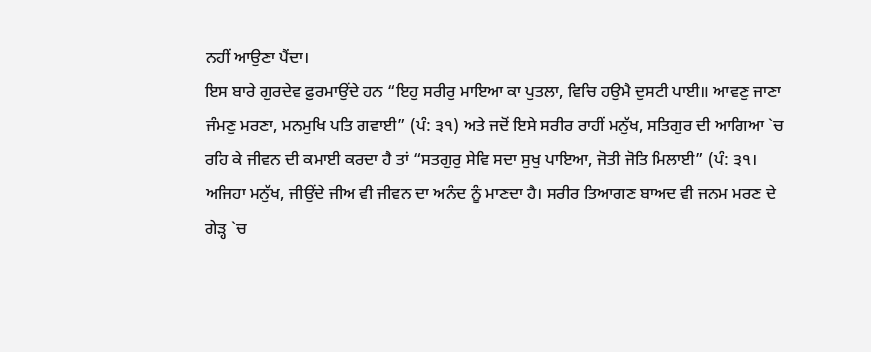ਨਹੀਂ ਆਉਣਾ ਪੈਂਦਾ।
ਇਸ ਬਾਰੇ ਗੁਰਦੇਵ ਫ਼ੁਰਮਾਉਂਦੇ ਹਨ “ਇਹੁ ਸਰੀਰੁ ਮਾਇਆ ਕਾ ਪੁਤਲਾ, ਵਿਚਿ ਹਉਮੈ ਦੁਸਟੀ ਪਾਈ॥ ਆਵਣੁ ਜਾਣਾ ਜੰਮਣੁ ਮਰਣਾ, ਮਨਮੁਖਿ ਪਤਿ ਗਵਾਈ” (ਪੰ: ੩੧) ਅਤੇ ਜਦੋਂ ਇਸੇ ਸਰੀਰ ਰਾਹੀਂ ਮਨੁੱਖ, ਸਤਿਗੁਰ ਦੀ ਆਗਿਆ `ਚ ਰਹਿ ਕੇ ਜੀਵਨ ਦੀ ਕਮਾਈ ਕਰਦਾ ਹੈ ਤਾਂ “ਸਤਗੁਰੁ ਸੇਵਿ ਸਦਾ ਸੁਖੁ ਪਾਇਆ, ਜੋਤੀ ਜੋਤਿ ਮਿਲਾਈ” (ਪੰ: ੩੧। ਅਜਿਹਾ ਮਨੁੱਖ, ਜੀਉਂਦੇ ਜੀਅ ਵੀ ਜੀਵਨ ਦਾ ਅਨੰਦ ਨੂੰ ਮਾਣਦਾ ਹੈ। ਸਰੀਰ ਤਿਆਗਣ ਬਾਅਦ ਵੀ ਜਨਮ ਮਰਣ ਦੇ ਗੇੜ੍ਹ `ਚ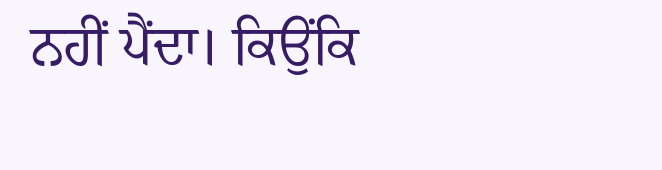ਨਹੀਂ ਪੈਂਦਾ। ਕਿਉਂਕਿ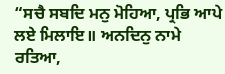“ਸਚੈ ਸਬਦਿ ਮਨੁ ਮੋਹਿਆ, ਪ੍ਰਭਿ ਆਪੇ ਲਏ ਮਿਲਾਇ॥ ਅਨਦਿਨੁ ਨਾਮੇ ਰਤਿਆ,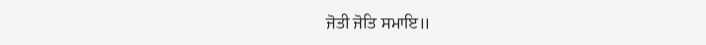ਜੋਤੀ ਜੋਤਿ ਸਮਾਇ॥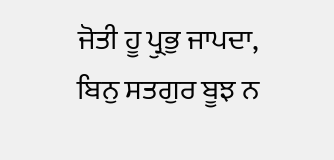ਜੋਤੀ ਹੂ ਪ੍ਰੁਭੁ ਜਾਪਦਾ, ਬਿਨੁ ਸਤਗੁਰ ਬੂਝ ਨ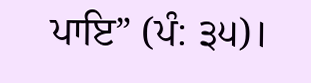ਪਾਇ” (ਪੰ: ੩੫)।